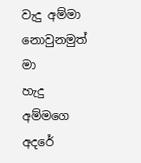වැදු අම්මා නොවුනමුත් මා
හැදු අම්මගෙ අදරේ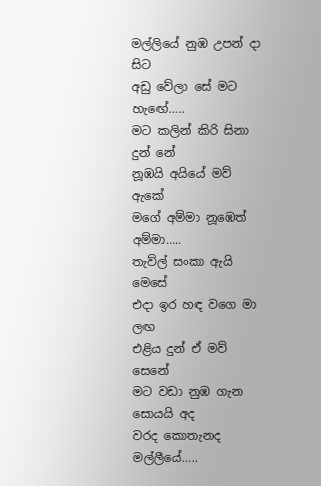මල්ලියේ නුඹ උපන් දා සිට
අඩු වේලා සේ මට හැඟේ…..
මට කලින් කිරි සිනා දුන් නේ
නූඹයි අයියේ මව් ඇකේ
මගේ අම්මා නූඹෙත් අම්මා…..
තැව්ල් සංකා ඇයි මෙසේ
එදා ඉර හඳ වගෙ මා ලඟ
එළිය දුන් ඒ මව් සෙනේ
මට වඩා නුඹ ගැන සොයයි අද
වරද කොතැනද මල්ලීයේ…..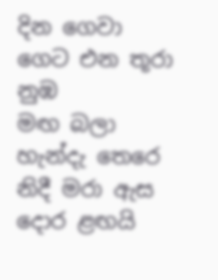දින ගෙවා ගෙට එන තූරා නුඹ
මඟ බලා හැන්දැ තෙරෙ
නිදී මරා ඇස දොර ළඟයි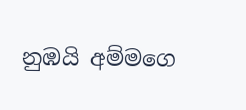නුඹයි අම්මගෙ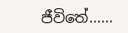ජීවිතේ……